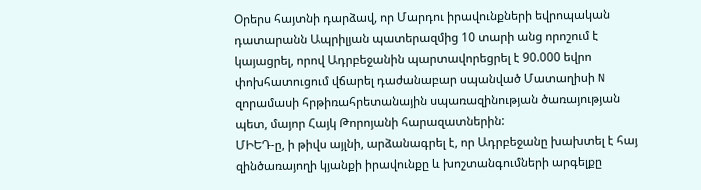Օրերս հայտնի դարձավ, որ Մարդու իրավունքների եվրոպական դատարանն Ապրիլյան պատերազմից 10 տարի անց որոշում է կայացրել, որով Ադրբեջանին պարտավորեցրել է 90.000 եվրո փոխհատուցում վճարել դաժանաբար սպանված Մատաղիսի N զորամասի հրթիռահրետանային սպառազինության ծառայության պետ, մայոր Հայկ Թորոյանի հարազատներին:
ՄԻԵԴ-ը, ի թիվս այլնի, արձանագրել է, որ Ադրբեջանը խախտել է հայ զինծառայողի կյանքի իրավունքը և խոշտանգումների արգելքը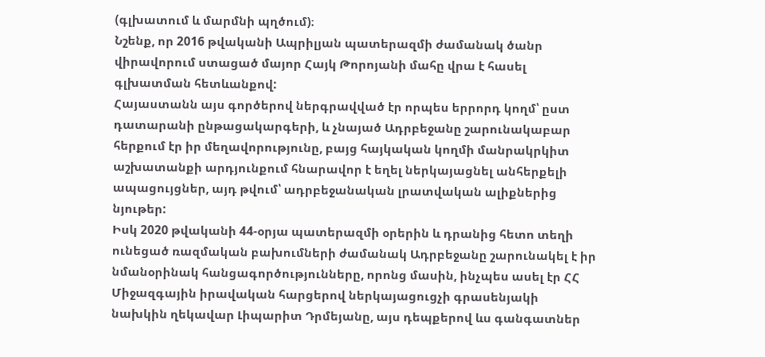(գլխատում և մարմնի պղծում)։
Նշենք, որ 2016 թվականի Ապրիլյան պատերազմի ժամանակ ծանր վիրավորում ստացած մայոր Հայկ Թորոյանի մահը վրա է հասել գլխատման հետևանքով:
Հայաստանն այս գործերով ներգրավված էր որպես երրորդ կողմ՝ ըստ դատարանի ընթացակարգերի, և չնայած Ադրբեջանը շարունակաբար հերքում էր իր մեղավորությունը, բայց հայկական կողմի մանրակրկիտ աշխատանքի արդյունքում հնարավոր է եղել ներկայացնել անհերքելի ապացույցներ, այդ թվում՝ ադրբեջանական լրատվական ալիքներից նյութեր:
Իսկ 2020 թվականի 44-օրյա պատերազմի օրերին և դրանից հետո տեղի ունեցած ռազմական բախումների ժամանակ Ադրբեջանը շարունակել է իր նմանօրինակ հանցագործությունները, որոնց մասին, ինչպես ասել էր ՀՀ Միջազգային իրավական հարցերով ներկայացուցչի գրասենյակի նախկին ղեկավար Լիպարիտ Դրմեյանը, այս դեպքերով ևս գանգատներ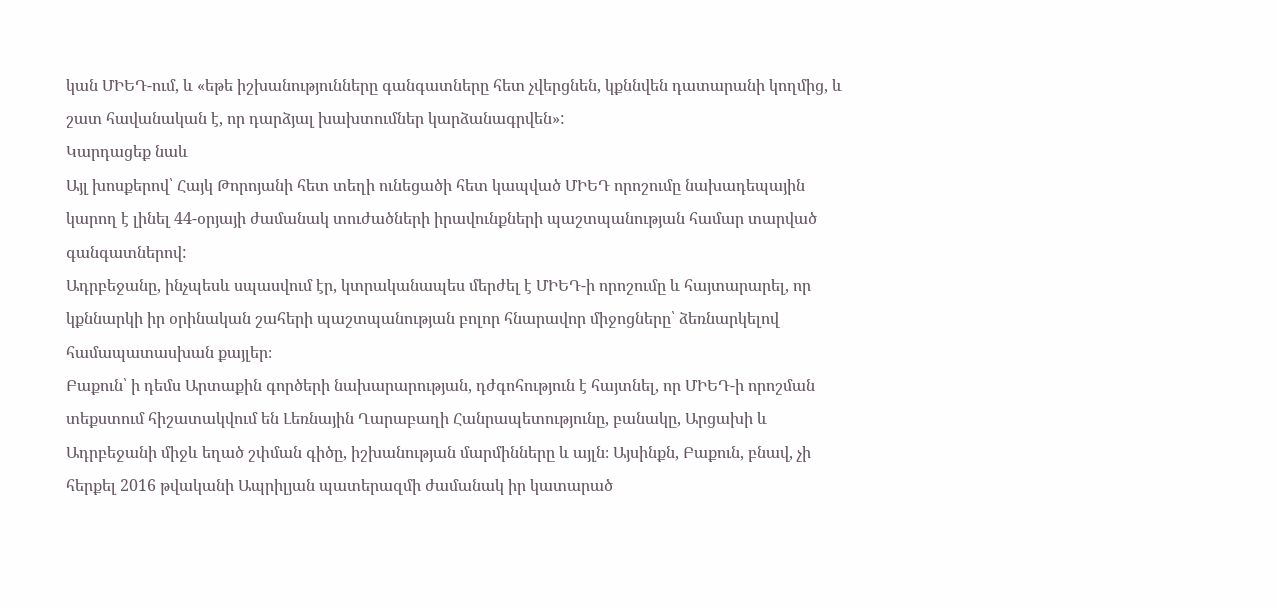կան ՄԻԵԴ-ում, և «եթե իշխանությունները գանգատները հետ չվերցնեն, կքննվեն դատարանի կողմից, և շատ հավանական է, որ դարձյալ խախտումներ կարձանագրվեն»:
Կարդացեք նաև
Այլ խոսքերով՝ Հայկ Թորոյանի հետ տեղի ունեցածի հետ կապված ՄԻԵԴ որոշումը նախադեպային կարող է լինել 44-օրյայի ժամանակ տուժածների իրավունքների պաշտպանության համար տարված գանգատներով:
Ադրբեջանը, ինչպեսև սպասվում էր, կտրականապես մերժել է ՄԻԵԴ-ի որոշումը և հայտարարել, որ կքննարկի իր օրինական շահերի պաշտպանության բոլոր հնարավոր միջոցները՝ ձեռնարկելով համապատասխան քայլեր։
Բաքուն՝ ի դեմս Արտաքին գործերի նախարարության, դժգոհություն է հայտնել, որ ՄԻԵԴ-ի որոշման տեքստում հիշատակվում են Լեռնային Ղարաբաղի Հանրապետությունը, բանակը, Արցախի և Ադրբեջանի միջև եղած շփման գիծը, իշխանության մարմինները և այլն։ Այսինքն, Բաքուն, բնավ, չի հերքել 2016 թվականի Ապրիլյան պատերազմի ժամանակ իր կատարած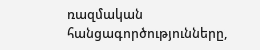ռազմական հանցագործությունները,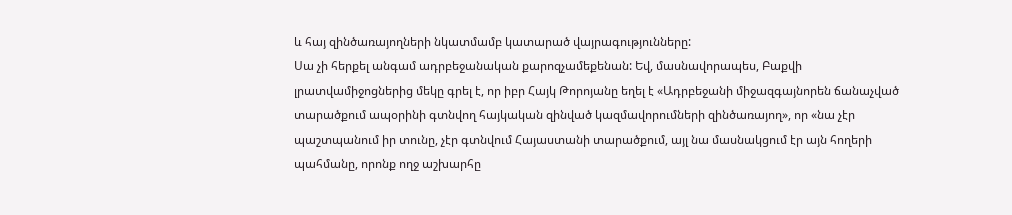և հայ զինծառայողների նկատմամբ կատարած վայրագությունները:
Սա չի հերքել անգամ ադրբեջանական քարոզչամեքենան: Եվ, մասնավորապես, Բաքվի լրատվամիջոցներից մեկը գրել է, որ իբր Հայկ Թորոյանը եղել է «Ադրբեջանի միջազգայնորեն ճանաչված տարածքում ապօրինի գտնվող հայկական զինված կազմավորումների զինծառայող», որ «նա չէր պաշտպանում իր տունը, չէր գտնվում Հայաստանի տարածքում, այլ նա մասնակցում էր այն հողերի պահմանը, որոնք ողջ աշխարհը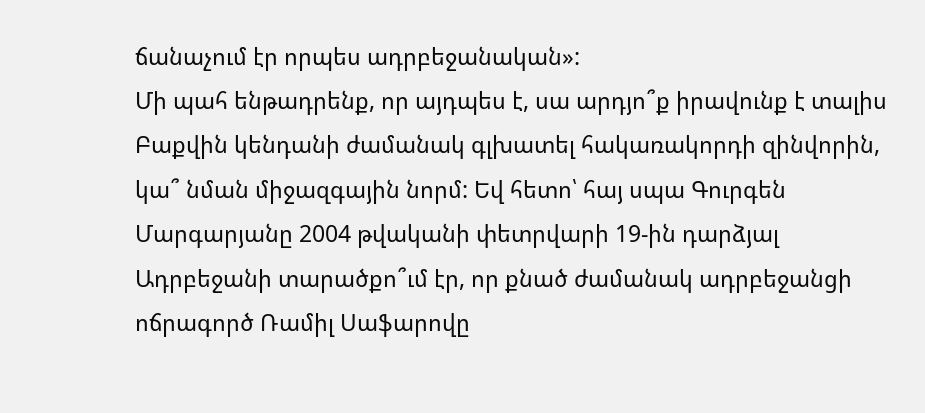ճանաչում էր որպես ադրբեջանական»:
Մի պահ ենթադրենք, որ այդպես է, սա արդյո՞ք իրավունք է տալիս Բաքվին կենդանի ժամանակ գլխատել հակառակորդի զինվորին, կա՞ նման միջազգային նորմ: Եվ հետո՝ հայ սպա Գուրգեն Մարգարյանը 2004 թվականի փետրվարի 19-ին դարձյալ Ադրբեջանի տարածքո՞ւմ էր, որ քնած ժամանակ ադրբեջանցի ոճրագործ Ռամիլ Սաֆարովը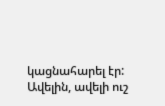կացնահարել էր: Ավելին, ավելի ուշ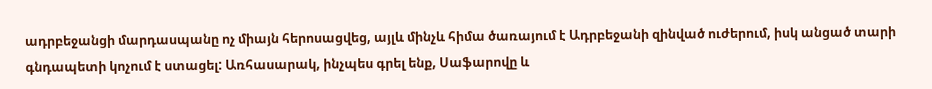ադրբեջանցի մարդասպանը ոչ միայն հերոսացվեց, այլև մինչև հիմա ծառայում է Ադրբեջանի զինված ուժերում, իսկ անցած տարի գնդապետի կոչում է ստացել: Առհասարակ, ինչպես գրել ենք, Սաֆարովը և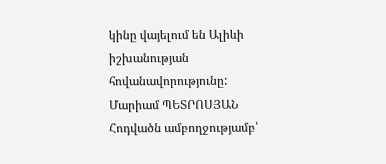կինը վայելում են Ալիևի իշխանության հովանավորությունը:
Մարիամ ՊԵՏՐՈՍՅԱՆ
Հոդվածն ամբողջությամբ՝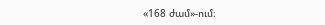«168 ժամ»-ում։